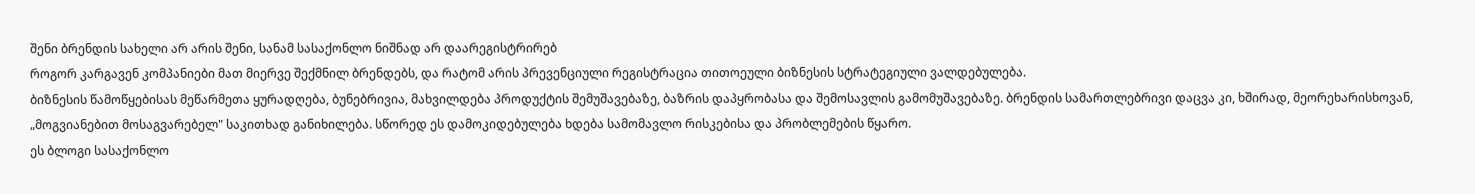შენი ბრენდის სახელი არ არის შენი, სანამ სასაქონლო ნიშნად არ დაარეგისტრირებ
როგორ კარგავენ კომპანიები მათ მიერვე შექმნილ ბრენდებს, და რატომ არის პრევენციული რეგისტრაცია თითოეული ბიზნესის სტრატეგიული ვალდებულება.
ბიზნესის წამოწყებისას მეწარმეთა ყურადღება, ბუნებრივია, მახვილდება პროდუქტის შემუშავებაზე, ბაზრის დაპყრობასა და შემოსავლის გამომუშავებაზე. ბრენდის სამართლებრივი დაცვა კი, ხშირად, მეორეხარისხოვან, „მოგვიანებით მოსაგვარებელ" საკითხად განიხილება. სწორედ ეს დამოკიდებულება ხდება სამომავლო რისკებისა და პრობლემების წყარო.
ეს ბლოგი სასაქონლო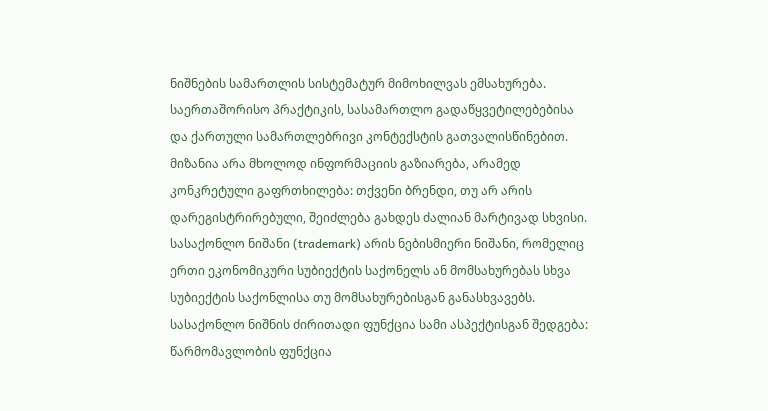ნიშნების სამართლის სისტემატურ მიმოხილვას ემსახურება. საერთაშორისო პრაქტიკის, სასამართლო გადაწყვეტილებებისა და ქართული სამართლებრივი კონტექსტის გათვალისწინებით. მიზანია არა მხოლოდ ინფორმაციის გაზიარება, არამედ კონკრეტული გაფრთხილება: თქვენი ბრენდი, თუ არ არის დარეგისტრირებული, შეიძლება გახდეს ძალიან მარტივად სხვისი.
სასაქონლო ნიშანი (trademark) არის ნებისმიერი ნიშანი, რომელიც ერთი ეკონომიკური სუბიექტის საქონელს ან მომსახურებას სხვა სუბიექტის საქონლისა თუ მომსახურებისგან განასხვავებს. სასაქონლო ნიშნის ძირითადი ფუნქცია სამი ასპექტისგან შედგება: წარმომავლობის ფუნქცია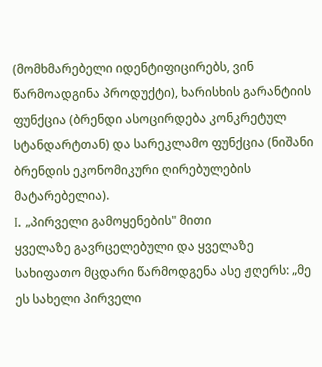(მომხმარებელი იდენტიფიცირებს, ვინ წარმოადგინა პროდუქტი), ხარისხის გარანტიის ფუნქცია (ბრენდი ასოცირდება კონკრეტულ სტანდარტთან) და სარეკლამო ფუნქცია (ნიშანი ბრენდის ეკონომიკური ღირებულების მატარებელია).
I. „პირველი გამოყენების" მითი
ყველაზე გავრცელებული და ყველაზე სახიფათო მცდარი წარმოდგენა ასე ჟღერს: „მე ეს სახელი პირველი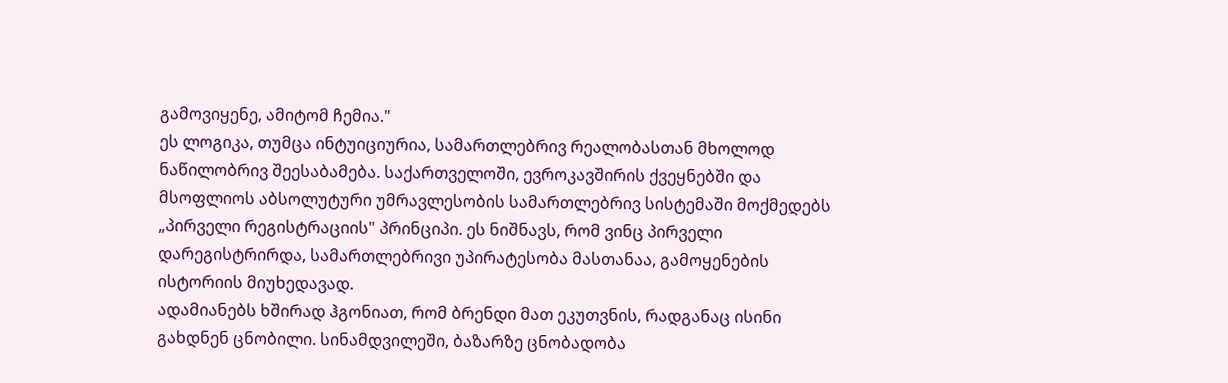გამოვიყენე, ამიტომ ჩემია."
ეს ლოგიკა, თუმცა ინტუიციურია, სამართლებრივ რეალობასთან მხოლოდ ნაწილობრივ შეესაბამება. საქართველოში, ევროკავშირის ქვეყნებში და მსოფლიოს აბსოლუტური უმრავლესობის სამართლებრივ სისტემაში მოქმედებს „პირველი რეგისტრაციის" პრინციპი. ეს ნიშნავს, რომ ვინც პირველი დარეგისტრირდა, სამართლებრივი უპირატესობა მასთანაა, გამოყენების ისტორიის მიუხედავად.
ადამიანებს ხშირად ჰგონიათ, რომ ბრენდი მათ ეკუთვნის, რადგანაც ისინი გახდნენ ცნობილი. სინამდვილეში, ბაზარზე ცნობადობა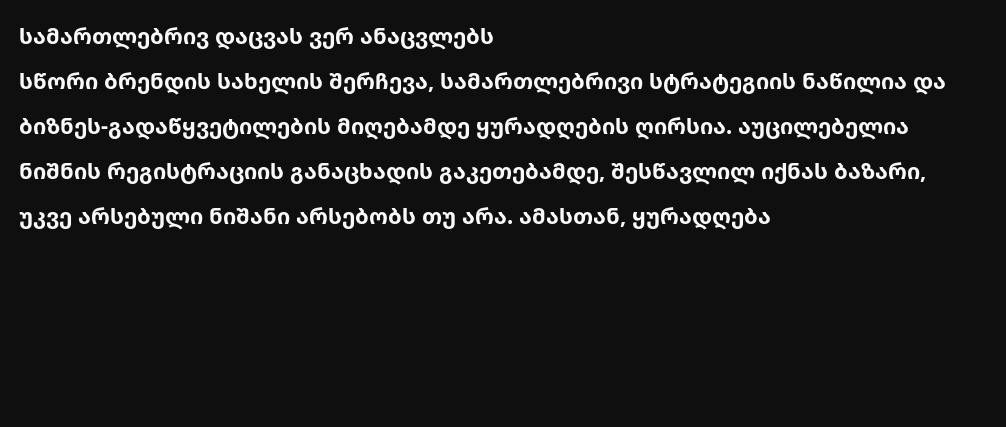სამართლებრივ დაცვას ვერ ანაცვლებს
სწორი ბრენდის სახელის შერჩევა, სამართლებრივი სტრატეგიის ნაწილია და ბიზნეს-გადაწყვეტილების მიღებამდე ყურადღების ღირსია. აუცილებელია ნიშნის რეგისტრაციის განაცხადის გაკეთებამდე, შესწავლილ იქნას ბაზარი, უკვე არსებული ნიშანი არსებობს თუ არა. ამასთან, ყურადღება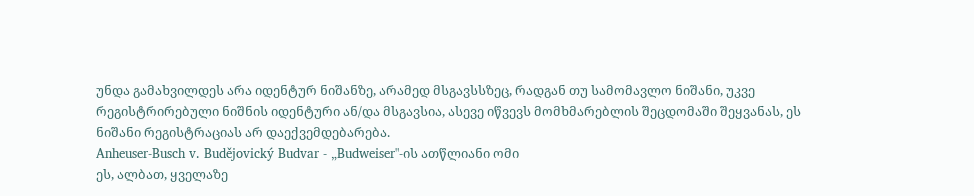უნდა გამახვილდეს არა იდენტურ ნიშანზე, არამედ მსგავსსზეც, რადგან თუ სამომავლო ნიშანი, უკვე რეგისტრირებული ნიშნის იდენტური ან/და მსგავსია, ასევე იწვევს მომხმარებლის შეცდომაში შეყვანას, ეს ნიშანი რეგისტრაციას არ დაექვემდებარება.
Anheuser-Busch v. Budějovický Budvar - „Budweiser"-ის ათწლიანი ომი
ეს, ალბათ, ყველაზე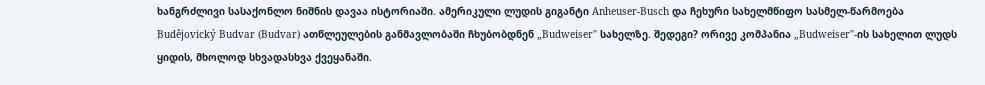ხანგრძლივი სასაქონლო ნიშნის დავაა ისტორიაში. ამერიკული ლუდის გიგანტი Anheuser-Busch და ჩეხური სახელმწიფო სასმელ-წარმოება Budějovický Budvar (Budvar) ათწლეულების განმავლობაში ჩხუბობდნენ „Budweiser" სახელზე. შედეგი? ორივე კომპანია „Budweiser"-ის სახელით ლუდს ყიდის, მხოლოდ სხვადასხვა ქვეყანაში.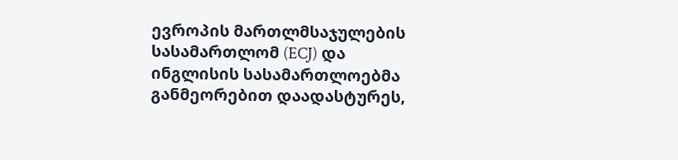ევროპის მართლმსაჯულების სასამართლომ (ECJ) და ინგლისის სასამართლოებმა განმეორებით დაადასტურეს,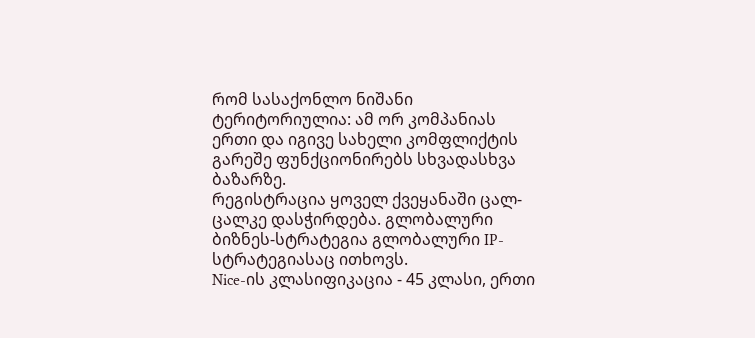რომ სასაქონლო ნიშანი ტერიტორიულია: ამ ორ კომპანიას ერთი და იგივე სახელი კომფლიქტის გარეშე ფუნქციონირებს სხვადასხვა ბაზარზე.
რეგისტრაცია ყოველ ქვეყანაში ცალ-ცალკე დასჭირდება. გლობალური ბიზნეს-სტრატეგია გლობალური IP-სტრატეგიასაც ითხოვს.
Nice-ის კლასიფიკაცია - 45 კლასი, ერთი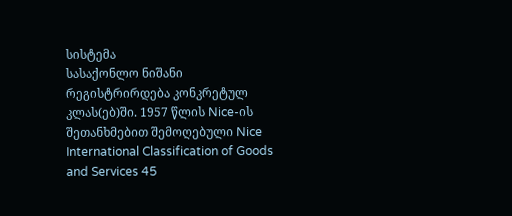სისტემა
სასაქონლო ნიშანი რეგისტრირდება კონკრეტულ კლას(ებ)ში. 1957 წლის Nice-ის შეთანხმებით შემოღებული Nice International Classification of Goods and Services 45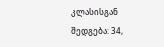კლასისგან შედგება: 34,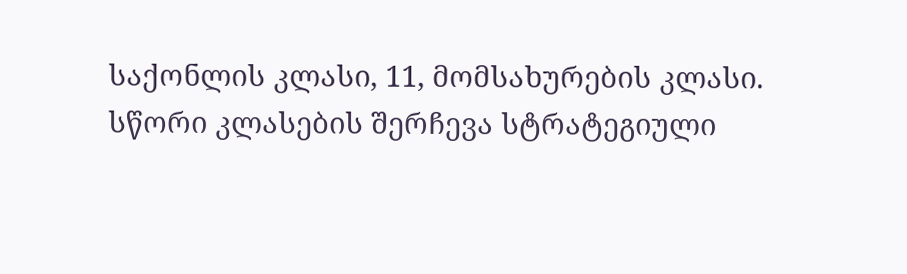საქონლის კლასი, 11, მომსახურების კლასი.
სწორი კლასების შერჩევა სტრატეგიული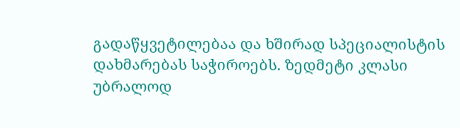გადაწყვეტილებაა და ხშირად სპეციალისტის დახმარებას საჭიროებს. ზედმეტი კლასი უბრალოდ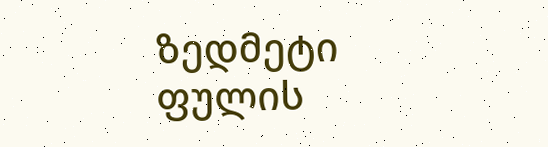ზედმეტი ფულის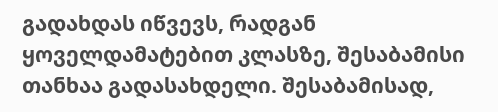გადახდას იწვევს, რადგან ყოველდამატებით კლასზე, შესაბამისი თანხაა გადასახდელი. შესაბამისად,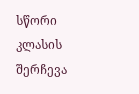სწორი კლასის შერჩევა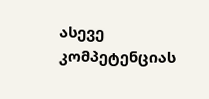ასევე კომპეტენციას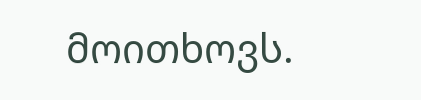მოითხოვს.